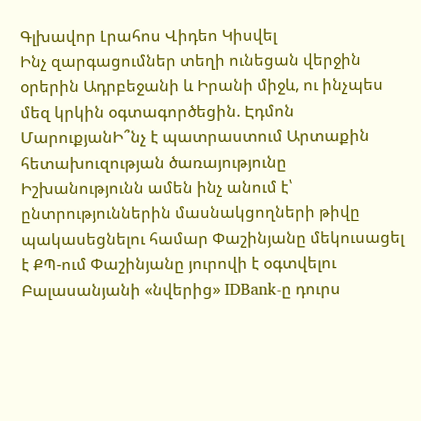Գլխավոր Լրահոս Վիդեո Կիսվել
Ինչ զարգացումներ տեղի ունեցան վերջին օրերին Ադրբեջանի և Իրանի միջև, ու ինչպես մեզ կրկին օգտագործեցին. Էդմոն ՄարուքյանԻ՞նչ է պատրաստում Արտաքին հետախուզության ծառայությունը Իշխանությունն ամեն ինչ անում է՝ ընտրություններին մասնակցողների թիվը պակասեցնելու համար Փաշինյանը մեկուսացել է ՔՊ-ում Փաշինյանը յուրովի է օգտվելու Բալասանյանի «նվերից» IDBank-ը դուրս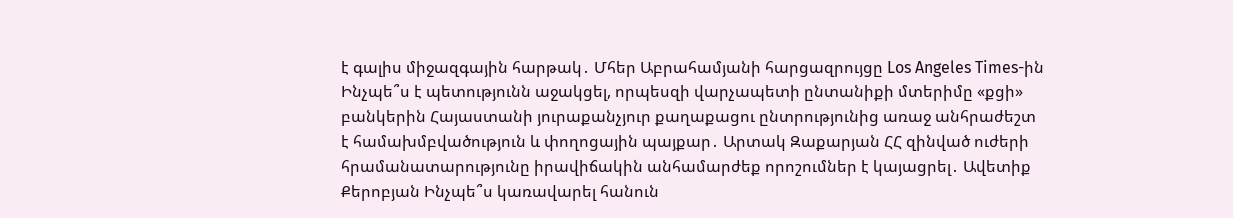է գալիս միջազգային հարթակ․ Մհեր Աբրահամյանի հարցազրույցը Los Angeles Times-ին Ինչպե՞ս է պետությունն աջակցել, որպեսզի վարչապետի ընտանիքի մտերիմը «քցի» բանկերին Հայաստանի յուրաքանչյուր քաղաքացու ընտրությունից առաջ անհրաժեշտ է համախմբվածություն և փողոցային պայքար․ Արտակ Զաքարյան ՀՀ զինված ուժերի հրամանատարությունը իրավիճակին անհամարժեք որոշումներ է կայացրել․ Ավետիք Քերոբյան Ինչպե՞ս կառավարել հանուն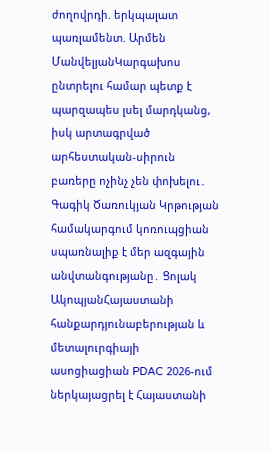ժողովրդի. երկպալատ պառլամենտ. Արմեն ՄանվելյանԿարգախոս ընտրելու համար պետք է պարզապես լսել մարդկանց, իսկ արտագրված արհեստական-սիրուն բառերը ոչինչ չեն փոխելու․ Գագիկ Ծառուկյան Կրթության համակարգում կոռուպցիան սպառնալիք է մեր ազգային անվտանգությանը․ Ցոլակ ԱկոպյանՀայաստանի հանքարդյունաբերության և մետալուրգիայի ասոցիացիան PDAC 2026-ում ներկայացրել է Հայաստանի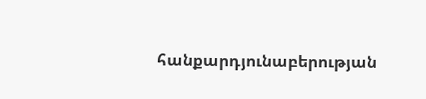հանքարդյունաբերության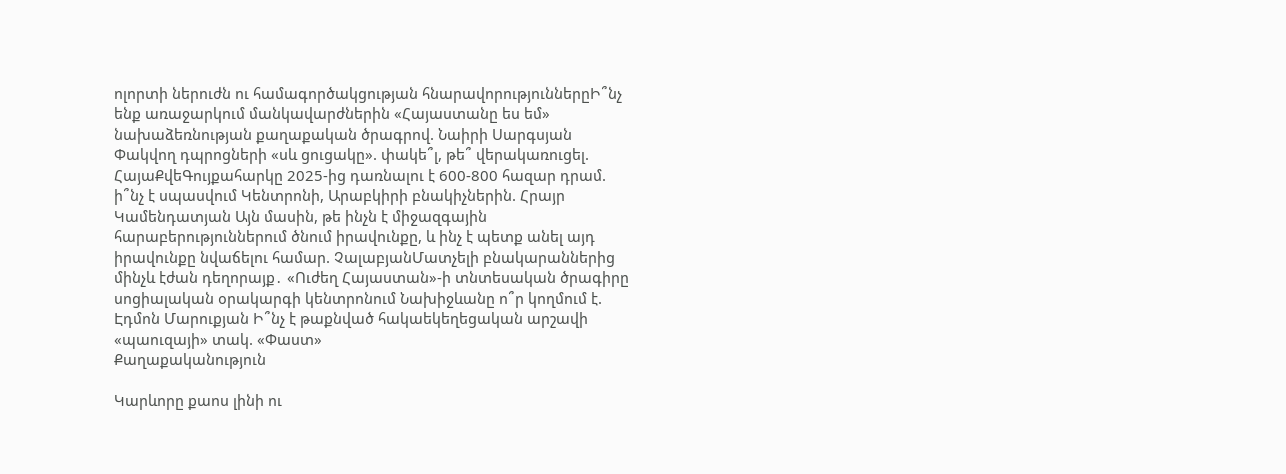ոլորտի ներուժն ու համագործակցության հնարավորություններըԻ՞նչ ենք առաջարկում մանկավարժներին «Հայաստանը ես եմ» նախաձեռնության քաղաքական ծրագրով. Նաիրի Սարգսյան Փակվող դպրոցների «սև ցուցակը». փակե՞լ, թե՞ վերակառուցել. ՀայաՔվեԳույքահարկը 2025-ից դառնալու է 600-800 հազար դրամ. ի՞նչ է սպասվում Կենտրոնի, Արաբկիրի բնակիչներին. Հրայր Կամենդատյան Այն մասին, թե ինչն է միջազգային հարաբերություններում ծնում իրավունքը, և ինչ է պետք անել այդ իրավունքը նվաճելու համար. ՉալաբյանՄատչելի բնակարաններից մինչև էժան դեղորայք․ «Ուժեղ Հայաստան»-ի տնտեսական ծրագիրը սոցիալական օրակարգի կենտրոնում Նախիջևանը ո՞ր կողմում է. Էդմոն Մարուքյան Ի՞նչ է թաքնված հակաեկեղեցական արշավի «պաուզայի» տակ. «Փաստ»
Քաղաքականություն

Կարևորը քաոս լինի ու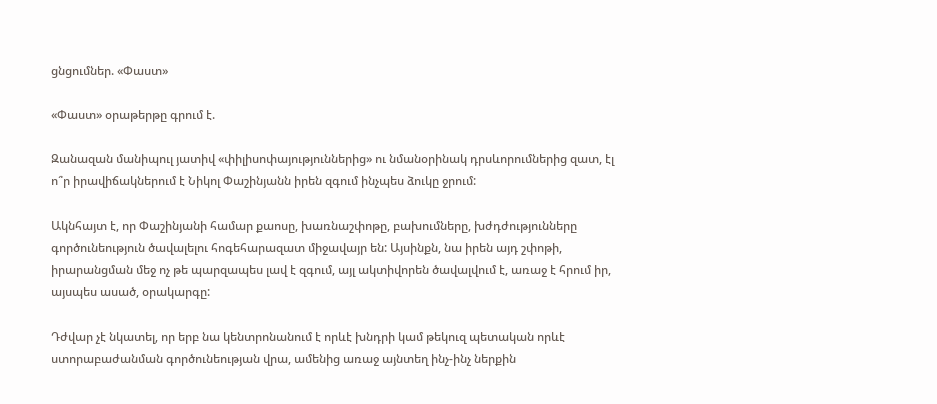ցնցումներ. «Փաստ»

«Փաստ» օրաթերթը գրում է.

Զանազան մանիպուլ յատիվ «փիլիսոփայություններից» ու նմանօրինակ դրսևորումներից զատ, էլ ո՞ր իրավիճակներում է Նիկոլ Փաշինյանն իրեն զգում ինչպես ձուկը ջրում:

Ակնհայտ է, որ Փաշինյանի համար քաոսը, խառնաշփոթը, բախումները, խժդժությունները գործունեություն ծավալելու հոգեհարազատ միջավայր են: Այսինքն, նա իրեն այդ շփոթի, իրարանցման մեջ ոչ թե պարզապես լավ է զգում, այլ ակտիվորեն ծավալվում է, առաջ է հրում իր, այսպես ասած, օրակարգը:

Դժվար չէ նկատել, որ երբ նա կենտրոնանում է որևէ խնդրի կամ թեկուզ պետական որևէ ստորաբաժանման գործունեության վրա, ամենից առաջ այնտեղ ինչ-ինչ ներքին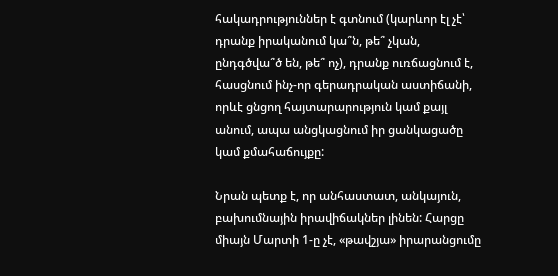հակադրություններ է գտնում (կարևոր էլ չէ՝ դրանք իրականում կա՞ն, թե՞ չկան, ընդգծվա՞ծ են, թե՞ ոչ), դրանք ուռճացնում է, հասցնում ինչ-որ գերադրական աստիճանի, որևէ ցնցող հայտարարություն կամ քայլ անում, ապա անցկացնում իր ցանկացածը կամ քմահաճույքը:

Նրան պետք է, որ անհաստատ, անկայուն, բախումնային իրավիճակներ լինեն: Հարցը միայն Մարտի 1-ը չէ, «թավշյա» իրարանցումը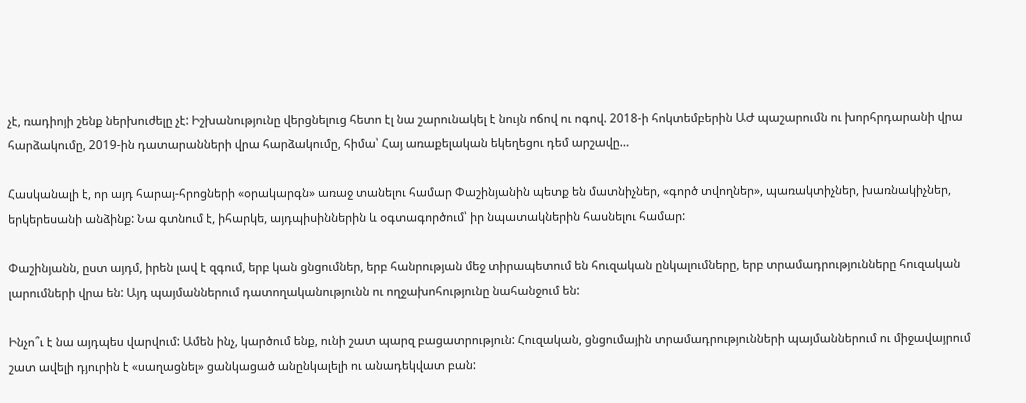չէ, ռադիոյի շենք ներխուժելը չէ: Իշխանությունը վերցնելուց հետո էլ նա շարունակել է նույն ոճով ու ոգով. 2018-ի հոկտեմբերին ԱԺ պաշարումն ու խորհրդարանի վրա հարձակումը, 2019-ին դատարանների վրա հարձակումը, հիմա՝ Հայ առաքելական եկեղեցու դեմ արշավը…

Հասկանալի է, որ այդ հարայ-հրոցների «օրակարգն» առաջ տանելու համար Փաշինյանին պետք են մատնիչներ, «գործ տվողներ», պառակտիչներ, խառնակիչներ, երկերեսանի անձինք: Նա գտնում է, իհարկե, այդպիսիններին և օգտագործում՝ իր նպատակներին հասնելու համար:

Փաշինյանն, ըստ այդմ, իրեն լավ է զգում, երբ կան ցնցումներ, երբ հանրության մեջ տիրապետում են հուզական ընկալումները, երբ տրամադրությունները հուզական լարումների վրա են: Այդ պայմաններում դատողականությունն ու ողջախոհությունը նահանջում են:

Ինչո՞ւ է նա այդպես վարվում: Ամեն ինչ, կարծում ենք, ունի շատ պարզ բացատրություն: Հուզական, ցնցումային տրամադրությունների պայմաններում ու միջավայրում շատ ավելի դյուրին է «սաղացնել» ցանկացած անընկալելի ու անադեկվատ բան: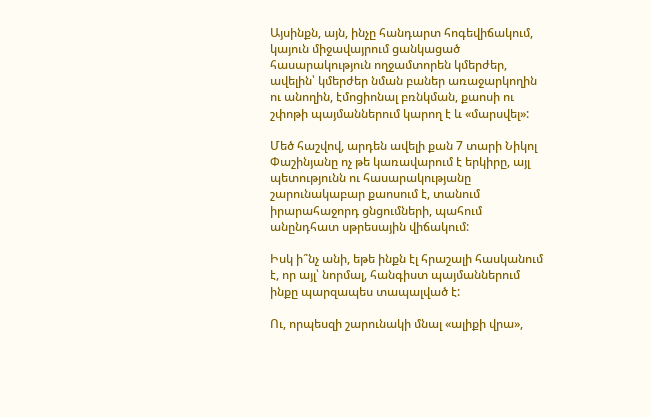Այսինքն, այն, ինչը հանդարտ հոգեվիճակում, կայուն միջավայրում ցանկացած հասարակություն ողջամտորեն կմերժեր, ավելին՝ կմերժեր նման բաներ առաջարկողին ու անողին, էմոցիոնալ բռնկման, քաոսի ու շփոթի պայմաններում կարող է և «մարսվել»:

Մեծ հաշվով, արդեն ավելի քան 7 տարի Նիկոլ Փաշինյանը ոչ թե կառավարում է երկիրը, այլ պետությունն ու հասարակությանը շարունակաբար քաոսում է, տանում իրարահաջորդ ցնցումների, պահում անընդհատ սթրեսային վիճակում:

Իսկ ի՞նչ անի, եթե ինքն էլ հրաշալի հասկանում է, որ այլ՝ նորմալ, հանգիստ պայմաններում ինքը պարզապես տապալված է:

Ու, որպեսզի շարունակի մնալ «ալիքի վրա»,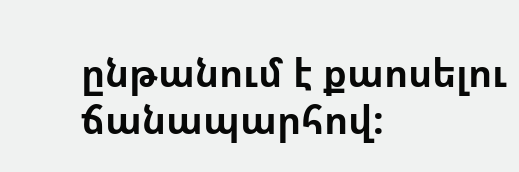ընթանում է քաոսելու ճանապարհով: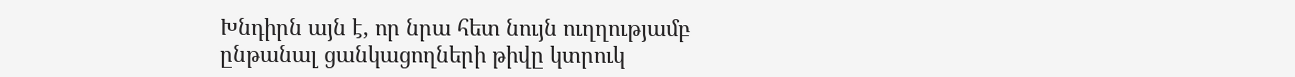Խնդիրն այն է, որ նրա հետ նույն ուղղությամբ ընթանալ ցանկացողների թիվը կտրուկ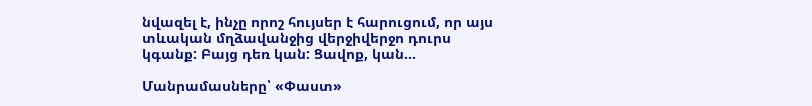նվազել է, ինչը որոշ հույսեր է հարուցում, որ այս տևական մղձավանջից վերջիվերջո դուրս կգանք: Բայց դեռ կան: Ցավոք, կան...

Մանրամասները՝ «Փաստ»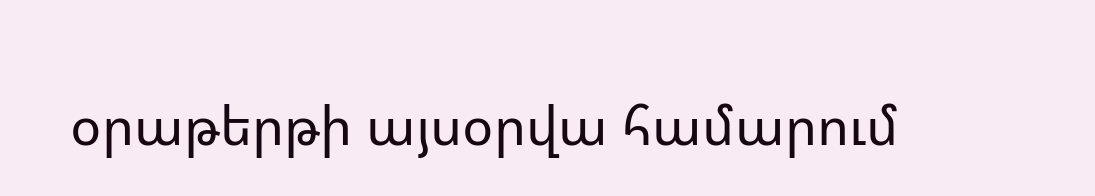օրաթերթի այսօրվա համարում